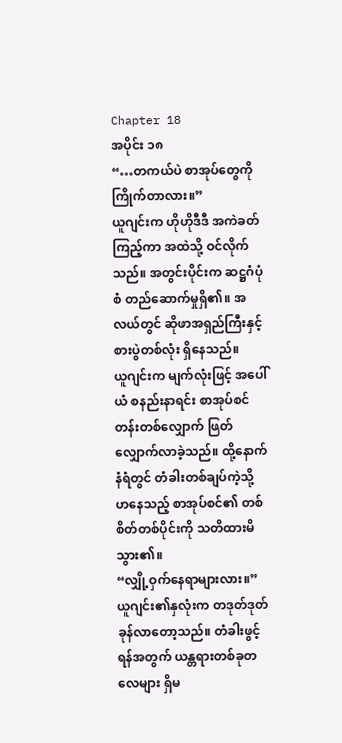Chapter 18
အပိုင်း ၁၈
“…တကယ်ပဲ စာအုပ်တွေကို ကြိုက်တာလား။”
ယူဂျင်းက ဟိုဟိုဒီဒီ အကဲခတ်ကြည့်ကာ အထဲသို့ ဝင်လိုက်သည်။ အတွင်းပိုင်းက ဆဋ္ဌဂံပုံစံ တည်ဆောက်မှုရှိ၏။ အလယ်တွင် ဆိုဖာအရှည်ကြီးနှင့် စားပွဲတစ်လုံး ရှိနေသည်။
ယူဂျင်းက မျက်လုံးဖြင့် အပေါ်ယံ စနည်းနာရင်း စာအုပ်စင်တန်းတစ်လျှောက် ဖြတ်လျှောက်လာခဲ့သည်။ ထို့နောက် နံရံတွင် တံခါးတစ်ချပ်ကဲ့သို့ ဟနေသည့် စာအုပ်စင်၏ တစ်စိတ်တစ်ပိုင်းကို သတိထားမိသွား၏။
“လျှို့ဝှက်နေရာများလား။”
ယူဂျင်း၏နှလုံးက တဒုတ်ဒုတ် ခုန်လာတော့သည်။ တံခါးဖွင့်ရန်အတွက် ယန္တရားတစ်ခုတလေများ ရှိမ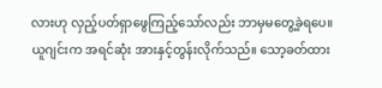လားဟု လှည့်ပတ်ရှာဖွေကြည့်သော်လည်း ဘာမှမတွေ့ခဲ့ရပေ။
ယူဂျင်းက အရင်ဆုံး အားနှင့်တွန်းလိုက်သည်။ သော့ခတ်ထား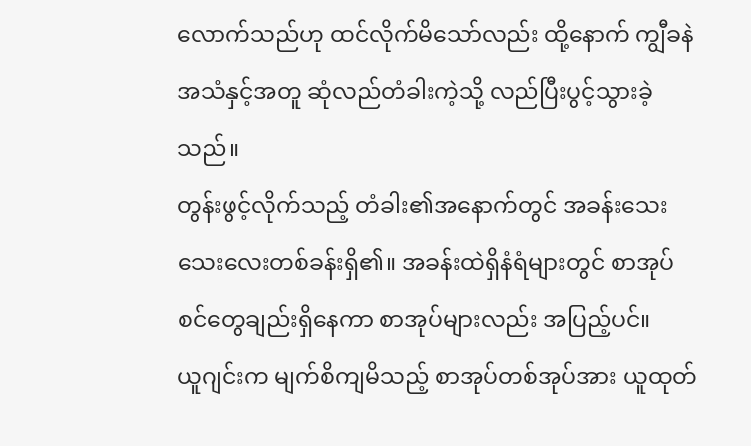လောက်သည်ဟု ထင်လိုက်မိသော်လည်း ထို့နောက် ကျွီခနဲအသံနှင့်အတူ ဆုံလည်တံခါးကဲ့သို့ လည်ပြီးပွင့်သွားခဲ့သည်။
တွန်းဖွင့်လိုက်သည့် တံခါး၏အနောက်တွင် အခန်းသေးသေးလေးတစ်ခန်းရှိ၏။ အခန်းထဲရှိနံရံများတွင် စာအုပ်စင်တွေချည်းရှိနေကာ စာအုပ်များလည်း အပြည့်ပင်။
ယူဂျင်းက မျက်စိကျမိသည့် စာအုပ်တစ်အုပ်အား ယူထုတ်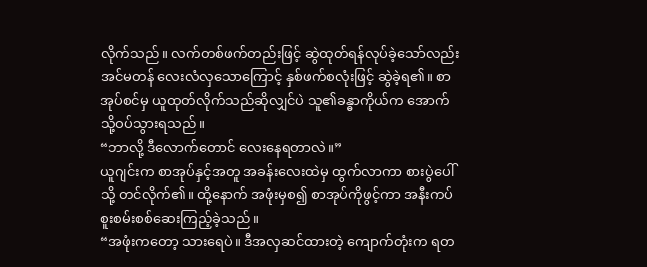လိုက်သည်။ လက်တစ်ဖက်တည်းဖြင့် ဆွဲထုတ်ရန်လုပ်ခဲ့သော်လည်း အင်မတန် လေးလံလှသောကြောင့် နှစ်ဖက်စလုံးဖြင့် ဆွဲခဲ့ရ၏။ စာအုပ်စင်မှ ယူထုတ်လိုက်သည်ဆိုလျှင်ပဲ သူ၏ခန္ဓာကိုယ်က အောက်သို့ဝပ်သွားရသည်။
“ဘာလို့ ဒီလောက်တောင် လေးနေရတာလဲ။”
ယူဂျင်းက စာအုပ်နှင့်အတူ အခန်းလေးထဲမှ ထွက်လာကာ စားပွဲပေါ်သို့ တင်လိုက်၏။ ထို့နောက် အဖုံးမှစ၍ စာအုပ်ကိုဖွင့်ကာ အနီးကပ် စူးစမ်းစစ်ဆေးကြည့်ခဲ့သည်။
“အဖုံးကတော့ သားရေပဲ။ ဒီအလှဆင်ထားတဲ့ ကျောက်တုံးက ရတ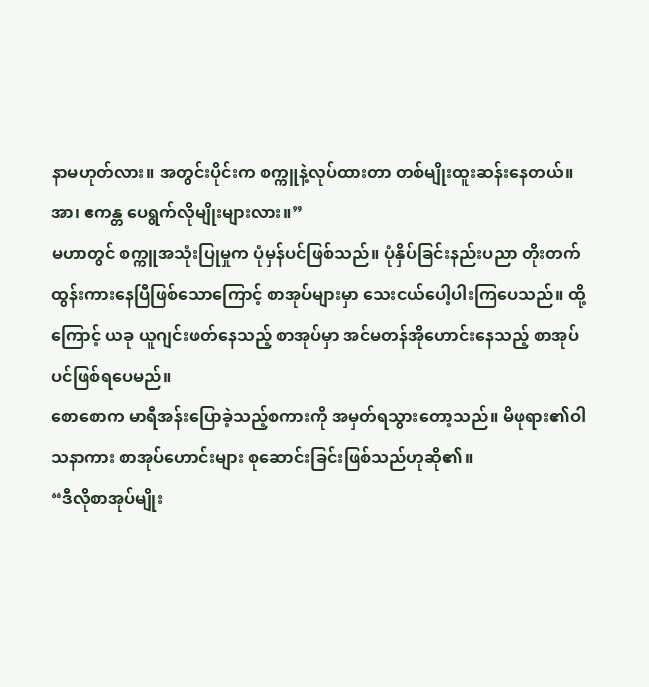နာမဟုတ်လား။ အတွင်းပိုင်းက စက္ကူနဲ့လုပ်ထားတာ တစ်မျိုးထူးဆန်းနေတယ်။ အာ၊ ဧကန္တ ပေရွက်လိုမျိုးများလား။”
မဟာတွင် စက္ကူအသုံးပြုမှုက ပုံမှန်ပင်ဖြစ်သည်။ ပုံနှိပ်ခြင်းနည်းပညာ တိုးတက်ထွန်းကားနေပြီဖြစ်သောကြောင့် စာအုပ်များမှာ သေးငယ်ပေါ့ပါးကြပေသည်။ ထို့ကြောင့် ယခု ယူဂျင်းဖတ်နေသည့် စာအုပ်မှာ အင်မတန်အိုဟောင်းနေသည့် စာအုပ်ပင်ဖြစ်ရပေမည်။
စောစောက မာရီအန်းပြောခဲ့သည့်စကားကို အမှတ်ရသွားတော့သည်။ မိဖုရား၏ဝါသနာကား စာအုပ်ဟောင်းများ စုဆောင်းခြင်းဖြစ်သည်ဟုဆို၏။
“ဒီလိုစာအုပ်မျိုး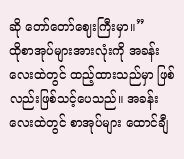ဆို တော်တော်ဈေးကြီးမှာ။”
ထိုစာအုပ်များအားလုံးကို အခန်းလေးထဲတွင် ထည့်ထားသည်မှာ ဖြစ်လည်းဖြစ်သင့်ပေသည်။ အခန်းလေးထဲတွင် စာအုပ်များ ထောင်ချီ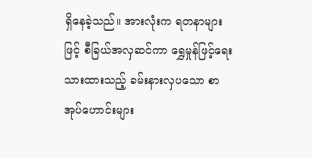ရှိနေခဲ့သည်။ အားလုံးက ရတနာများဖြင့် စီခြယ်အလှဆင်ကာ ရွှေမှုန်ဖြင့်ရေးသားထားသည့် ခမ်းနားလှပသော စာအုပ်ဟောင်းများ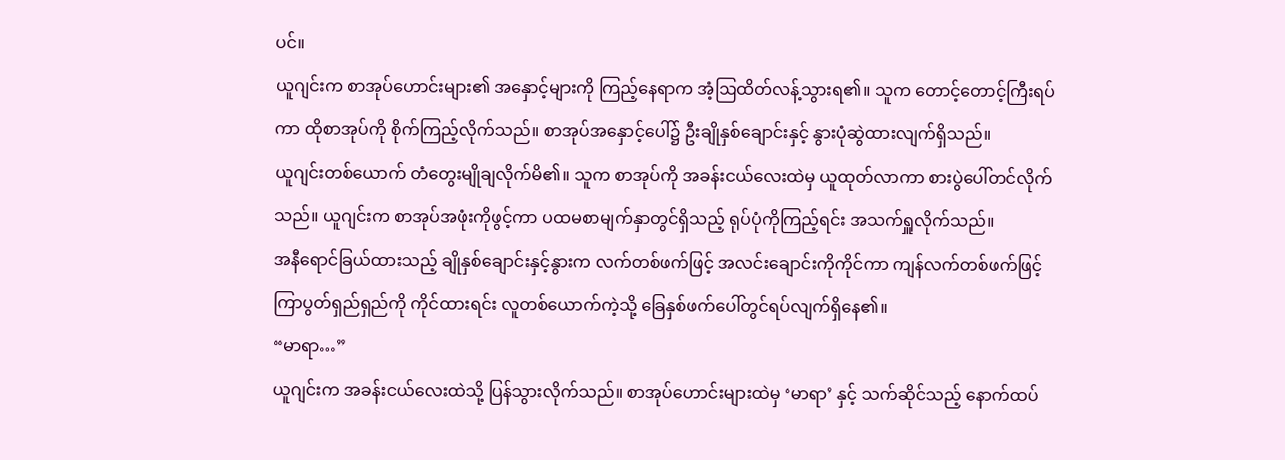ပင်။
ယူဂျင်းက စာအုပ်ဟောင်းများ၏ အနှောင့်များကို ကြည့်နေရာက အံ့ဩထိတ်လန့်သွားရ၏။ သူက တောင့်တောင့်ကြီးရပ်ကာ ထိုစာအုပ်ကို စိုက်ကြည့်လိုက်သည်။ စာအုပ်အနှောင့်ပေါ်၌ ဦးချိုနှစ်ချောင်းနှင့် နွားပုံဆွဲထားလျက်ရှိသည်။
ယူဂျင်းတစ်ယောက် တံတွေးမျိုချလိုက်မိ၏။ သူက စာအုပ်ကို အခန်းငယ်လေးထဲမှ ယူထုတ်လာကာ စားပွဲပေါ်တင်လိုက်သည်။ ယူဂျင်းက စာအုပ်အဖုံးကိုဖွင့်ကာ ပထမစာမျက်နှာတွင်ရှိသည့် ရုပ်ပုံကိုကြည့်ရင်း အသက်ရှူလိုက်သည်။
အနီရောင်ခြယ်ထားသည့် ချိုနှစ်ချောင်းနှင့်နွားက လက်တစ်ဖက်ဖြင့် အလင်းချောင်းကိုကိုင်ကာ ကျန်လက်တစ်ဖက်ဖြင့် ကြာပွတ်ရှည်ရှည်ကို ကိုင်ထားရင်း လူတစ်ယောက်ကဲ့သို့ ခြေနှစ်ဖက်ပေါ်တွင်ရပ်လျက်ရှိနေ၏။
“မာရာ…”
ယူဂျင်းက အခန်းငယ်လေးထဲသို့ ပြန်သွားလိုက်သည်။ စာအုပ်ဟောင်းများထဲမှ ‘မာရာ’ နှင့် သက်ဆိုင်သည့် နောက်ထပ်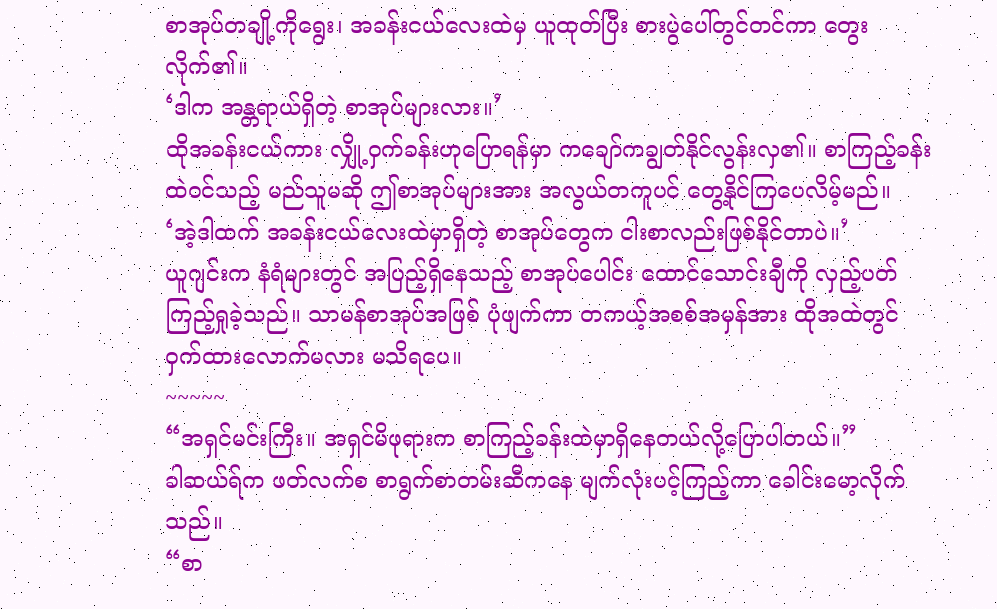စာအုပ်တချို့ကိုရွေး၊ အခန်းငယ်လေးထဲမှ ယူထုတ်ပြီး စားပွဲပေါ်တွင်တင်ကာ တွေးလိုက်၏။
‘ဒါက အန္တရာယ်ရှိတဲ့ စာအုပ်များလား။’
ထိုအခန်းငယ်ကား လျှို့ဝှက်ခန်းဟုပြောရန်မှာ ကချော်ကချွတ်နိုင်လွန်းလှ၏။ စာကြည့်ခန်းထဲဝင်သည့် မည်သူမဆို ဤစာအုပ်များအား အလွယ်တကူပင် တွေ့နိုင်ကြပေလိမ့်မည်။
‘အဲ့ဒါထက် အခန်းငယ်လေးထဲမှာရှိတဲ့ စာအုပ်တွေက ငါးစာလည်းဖြစ်နိုင်တာပဲ။’
ယူဂျင်းက နံရံများတွင် အပြည့်ရှိနေသည့် စာအုပ်ပေါင်း ထောင်သောင်းချီကို လှည့်ပတ်ကြည့်ရှုခဲ့သည်။ သာမန်စာအုပ်အဖြစ် ပုံဖျက်ကာ တကယ့်အစစ်အမှန်အား ထိုအထဲတွင် ဝှက်ထားလောက်မလား မသိရပေ။
~~~~~
“အရှင်မင်းကြီး။ အရှင်မိဖုရားက စာကြည့်ခန်းထဲမှာရှိနေတယ်လို့ပြောပါတယ်။”
ခါဆယ်ရ်က ဖတ်လက်စ စာရွက်စာတမ်းဆီကနေ မျက်လုံးပင့်ကြည့်ကာ ခေါင်းမော့လိုက်သည်။
“စာ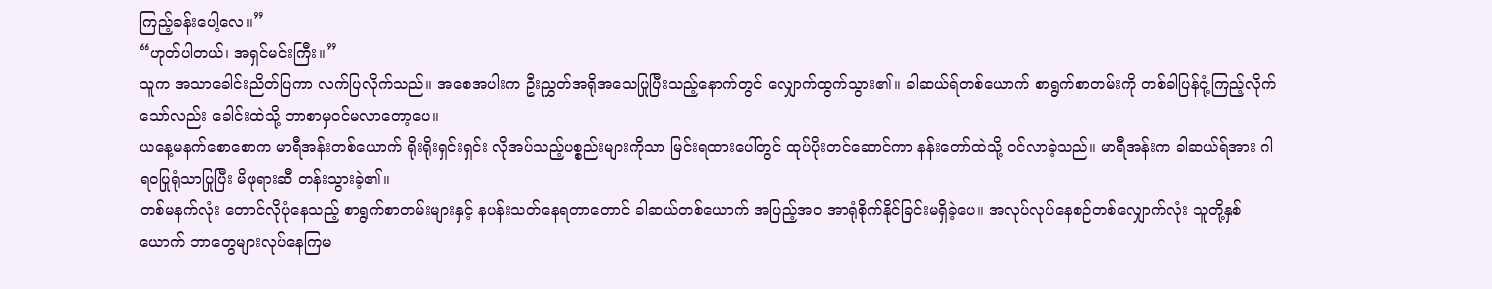ကြည့်ခန်းပေါ့လေ။”
“ဟုတ်ပါတယ်၊ အရှင်မင်းကြီး။”
သူက အသာခေါင်းညိတ်ပြကာ လက်ပြလိုက်သည်။ အစေအပါးက ဦးညွှတ်အရိုအသေပြုပြီးသည့်နောက်တွင် လျှောက်ထွက်သွား၏။ ခါဆယ်ရ်တစ်ယောက် စာရွက်စာတမ်းကို တစ်ခါပြန်ငုံ့ကြည့်လိုက်သော်လည်း ခေါင်းထဲသို့ ဘာစာမှဝင်မလာတော့ပေ။
ယနေ့မနက်စောစောက မာရီအန်းတစ်ယောက် ရိုးရိုးရှင်းရှင်း လိုအပ်သည့်ပစ္စည်းများကိုသာ မြင်းရထားပေါ်တွင် ထုပ်ပိုးတင်ဆောင်ကာ နန်းတော်ထဲသို့ ဝင်လာခဲ့သည်။ မာရီအန်းက ခါဆယ်ရ်အား ဂါရဝပြုရုံသာပြုပြီး မိဖုရားဆီ တန်းသွားခဲ့၏။
တစ်မနက်လုံး တောင်လိုပုံနေသည့် စာရွက်စာတမ်းများနှင့် နပန်းသတ်နေရတာတောင် ခါဆယ်တစ်ယောက် အပြည့်အဝ အာရုံစိုက်နိုင်ခြင်းမရှိခဲ့ပေ။ အလုပ်လုပ်နေစဉ်တစ်လျှောက်လုံး သူတို့နှစ်ယောက် ဘာတွေများလုပ်နေကြမ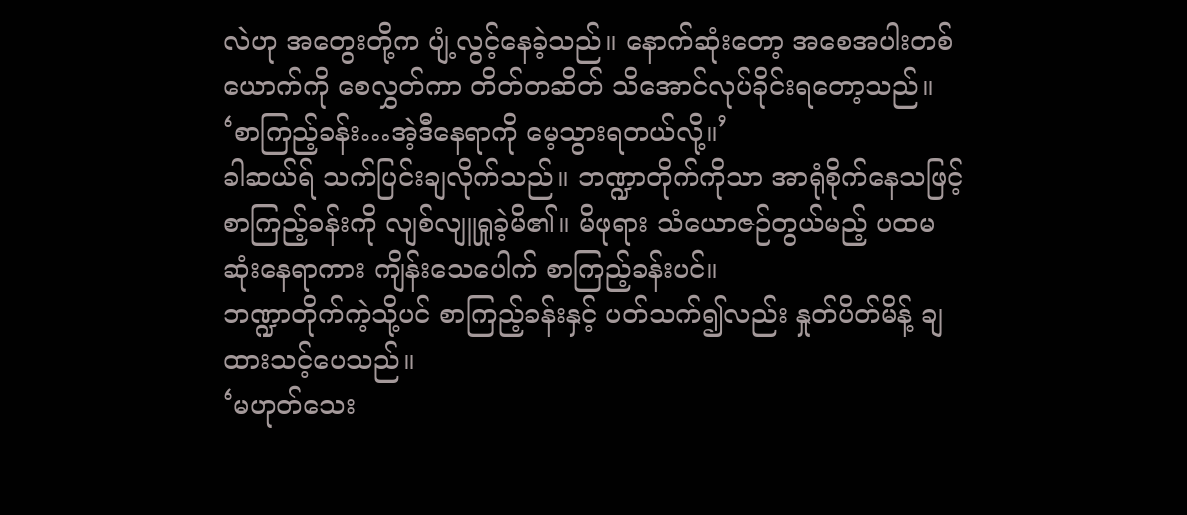လဲဟု အတွေးတို့က ပျံ့လွင့်နေခဲ့သည်။ နောက်ဆုံးတော့ အစေအပါးတစ်ယောက်ကို စေလွှတ်ကာ တိတ်တဆိတ် သိအောင်လုပ်ခိုင်းရတော့သည်။
‘စာကြည့်ခန်း…အဲ့ဒီနေရာကို မေ့သွားရတယ်လို့။’
ခါဆယ်ရ် သက်ပြင်းချလိုက်သည်။ ဘဏ္ဍာတိုက်ကိုသာ အာရုံစိုက်နေသဖြင့် စာကြည့်ခန်းကို လျစ်လျူရှုခဲ့မိ၏။ မိဖုရား သံယောဇဉ်တွယ်မည့် ပထမဆုံးနေရာကား ကျိန်းသေပေါက် စာကြည့်ခန်းပင်။
ဘဏ္ဍာတိုက်ကဲ့သို့ပင် စာကြည့်ခန်းနှင့် ပတ်သက်၍လည်း နှုတ်ပိတ်မိန့် ချထားသင့်ပေသည်။
‘မဟုတ်သေး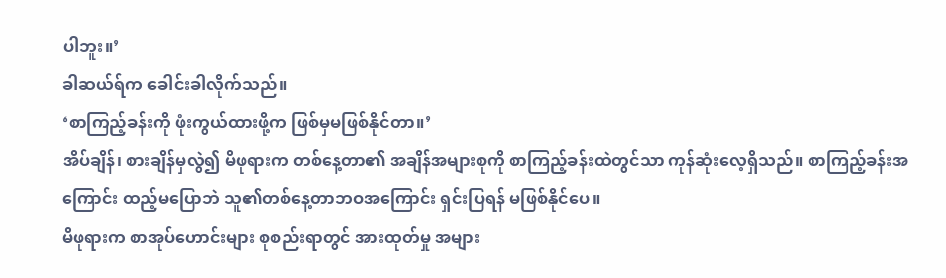ပါဘူး။’
ခါဆယ်ရ်က ခေါင်းခါလိုက်သည်။
‘စာကြည့်ခန်းကို ဖုံးကွယ်ထားဖို့က ဖြစ်မှမဖြစ်နိုင်တာ။’
အိပ်ချိန်၊ စားချိန်မှလွဲ၍ မိဖုရားက တစ်နေ့တာ၏ အချိန်အများစုကို စာကြည့်ခန်းထဲတွင်သာ ကုန်ဆုံးလေ့ရှိသည်။ စာကြည့်ခန်းအကြောင်း ထည့်မပြောဘဲ သူ၏တစ်နေ့တာဘဝအကြောင်း ရှင်းပြရန် မဖြစ်နိုင်ပေ။
မိဖုရားက စာအုပ်ဟောင်းများ စုစည်းရာတွင် အားထုတ်မှု အများ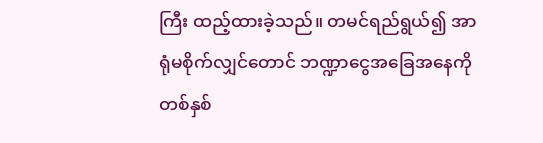ကြီး ထည့်ထားခဲ့သည်။ တမင်ရည်ရွယ်၍ အာရုံမစိုက်လျှင်တောင် ဘဏ္ဍာငွေအခြေအနေကို တစ်နှစ်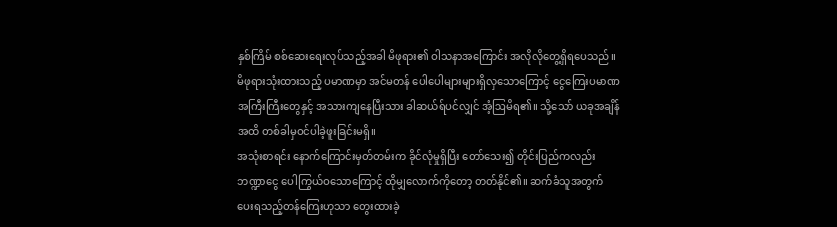နှစ်ကြိမ် စစ်ဆေးရေးလုပ်သည့်အခါ မိဖုရား၏ ဝါသနာအကြောင်း အလိုလိုတွေ့ရှိရပေသည်။
မိဖုရားသုံးထားသည့် ပမာဏမှာ အင်မတန် ပေါပေါများများရှိလှသောကြောင့် ငွေကြေးပမာဏအကြီးကြီးတွေနှင့် အသားကျနေပြီးသား ခါဆယ်ရ်ပင်လျှင် အံ့ဩမိရ၏။ သို့သော် ယခုအချိန်အထိ တစ်ခါမှဝင်ပါခဲ့ဖူးခြင်းမရှိ။
အသုံးစာရင်း နောက်ကြောင်းမှတ်တမ်းက ခိုင်လုံမှုရှိပြီး တော်သေး၍ တိုင်းပြည်ကလည်း ဘဏ္ဍာငွေ ပေါကြွယ်ဝသောကြောင့် ထိုမျှလောက်ကိုတော့ တတ်နိုင်၏။ ဆက်ခံသူအတွက် ပေးရသည့်တန်ကြေးဟုသာ တွေးထားခဲ့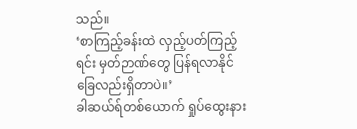သည်။
‘စာကြည့်ခန်းထဲ လှည့်ပတ်ကြည့်ရင်း မှတ်ဉာဏ်တွေ ပြန်ရလာနိုင်ခြေလည်းရှိတာပဲ။’
ခါဆယ်ရ်တစ်ယောက် ရှုပ်ထွေးနား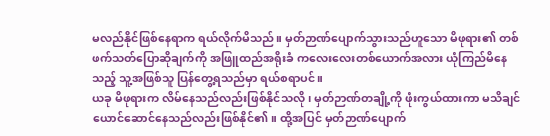မလည်နိုင်ဖြစ်နေရာက ရယ်လိုက်မိသည်။ မှတ်ဉာဏ်ပျောက်သွားသည်ဟူသော မိဖုရား၏ တစ်ဖက်သတ်ပြောဆိုချက်ကို အဖြူထည်အရိုးခံ ကလေးလေးတစ်ယောက်အလား ယုံကြည်မိနေသည့် သူ့အဖြစ်သူ ပြန်တွေ့ရသည်မှာ ရယ်စရာပင်။
ယခု မိဖုရားက လိမ်နေသည်လည်းဖြစ်နိုင်သလို၊ မှတ်ဉာဏ်တချို့ကို ဖုံးကွယ်ထားကာ မသိချင်ယောင်ဆောင်နေသည်လည်းဖြစ်နိုင်၏။ ထို့အပြင် မှတ်ဉာဏ်ပျောက်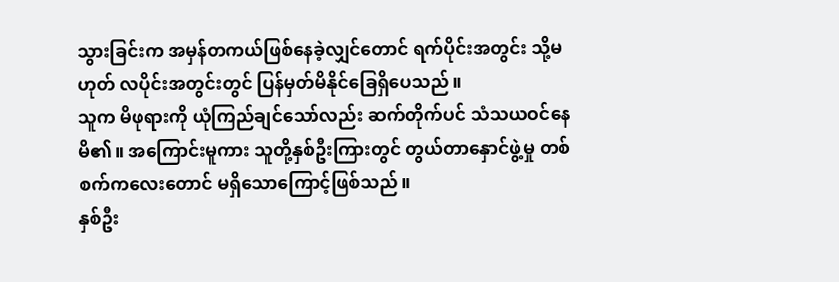သွားခြင်းက အမှန်တကယ်ဖြစ်နေခဲ့လျှင်တောင် ရက်ပိုင်းအတွင်း သို့မဟုတ် လပိုင်းအတွင်းတွင် ပြန်မှတ်မိနိုင်ခြေရှိပေသည်။
သူက မိဖုရားကို ယုံကြည်ချင်သော်လည်း ဆက်တိုက်ပင် သံသယဝင်နေမိ၏။ အကြောင်းမူကား သူတို့နှစ်ဦးကြားတွင် တွယ်တာနှောင်ဖွဲ့မှု တစ်စက်ကလေးတောင် မရှိသောကြောင့်ဖြစ်သည်။
နှစ်ဦး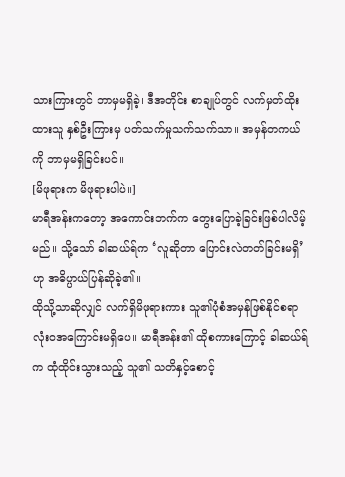သားကြားတွင် ဘာမှမရှိခဲ့၊ ဒီအတိုင်း စာချုပ်တွင် လက်မှတ်ထိုးထားသူ နှစ်ဦးကြားမှ ပတ်သက်မှုသက်သက်သာ။ အမှန်တကယ်ကို ဘာမှမရှိခြင်းပင်။
[မိဖုရားက မိဖုရားပါပဲ။]
မာရီအန်းကတော့ အကောင်းဘက်က တွေးပြောခဲ့ခြင်းဖြစ်ပါလိမ့်မည်။ သို့သော် ခါဆယ်ရ်က ‘လူဆိုတာ ပြောင်းလဲတတ်ခြင်းမရှိ’ ဟု အဓိပ္ပာယ်ပြန်ဆိုခဲ့၏။
ထိုသို့သာဆိုလျှင် လက်ရှိမိဖုရားကား သူ၏ပုံစံအမှန်ဖြစ်နိုင်စရာ လုံးဝအကြောင်းမရှိပေ။ မာရီအန်း၏ ထိုစကားကြောင့် ခါဆယ်ရ်က ထုံထိုင်းသွားသည့် သူ၏ သတိနှင့်စောင့်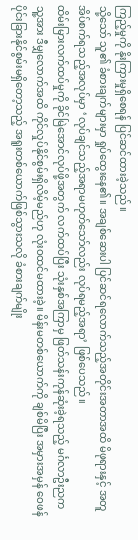ကြည့်မှုကို နိုးကြားမှုရှိစေရန် ပြင်ဆင်ထားခဲ့သည်။
သို့သော် သူ၏ ခံစားချက်များမှာ ရှုပ်ထွေးနေ၏။ အချစ်ဆေးပါ ပြင်ဆင်ရလောက်သည့်အတိုင်းအတာအထိ မိဖုရားနှင့် အတူအိပ်စက်ရသည့်အလုပ်မှာ ‘လုပ်ချင်သည့်အရာမဟုတ်သော်လည်း လုပ်ရမည့်အရာ’ ဖြစ်ပေသည်။
ထိမ်းမြားလက်ထပ်မှုကို ခိုင်မြဲအောင်လုပ်ဖို့အတွက် လက်ထပ်ပြီး သုံးနှစ်အကြာမှ ဖြတ်သန်းကုန်ဆုံးခဲ့ရသည့် မင်္ဂလာဦးညက သူ့အား ဒီမျှလောက်အထိ ကိုင်လှုပ်နိုင်စွမ်းရှိလိမ့်မည်ဟု လုံးဝထင်မထားခဲ့။ မိန်းမတစ်ယောက်ကို ချစ်မိပြီး အမှားအမှန် ဝေဖန်ပိုင်းခြားနိုင်စွမ်းမရှိတော့သည့် အရူးတစ်ယောက်ဖြစ်သွားသလို ခံစားချက်မျိုး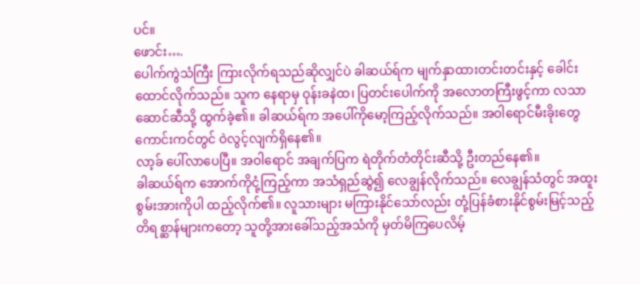ပင်။
ဖောင်း….
ပေါက်ကွဲသံကြီး ကြားလိုက်ရသည်ဆိုလျှင်ပဲ ခါဆယ်ရ်က မျက်နှာထားတင်းတင်းနှင့် ခေါင်းထောင်လိုက်သည်။ သူက နေရာမှ ဝုန်းခနဲထ၊ ပြတင်းပေါက်ကို အလောတကြီးဖွင့်ကာ လသာဆောင်ဆီသို့ ထွက်ခဲ့၏။ ခါဆယ်ရ်က အပေါ်ကိုမော့ကြည့်လိုက်သည်။ အဝါရောင်မီးခိုးတွေ ကောင်းကင်တွင် ဝဲလွင့်လျက်ရှိနေ၏။
လာ့ခ် ပေါ်လာပေပြီ။ အဝါရောင် အချက်ပြက ရဲတိုက်တံတိုင်းဆီသို့ ဦးတည်နေ၏။
ခါဆယ်ရ်က အောက်ကိုငုံ့ကြည့်ကာ အသံရှည်ဆွဲ၍ လေချွန်လိုက်သည်။ လေချွန်သံတွင် အထူးစွမ်းအားကိုပါ ထည့်လိုက်၏။ လူသားများ မကြားနိုင်သော်လည်း တုံ့ပြန်ခံစားနိုင်စွမ်းမြင့်သည့် တိရစ္ဆာန်များကတော့ သူတို့အားခေါ်သည့်အသံကို မှတ်မိကြပေလိမ့်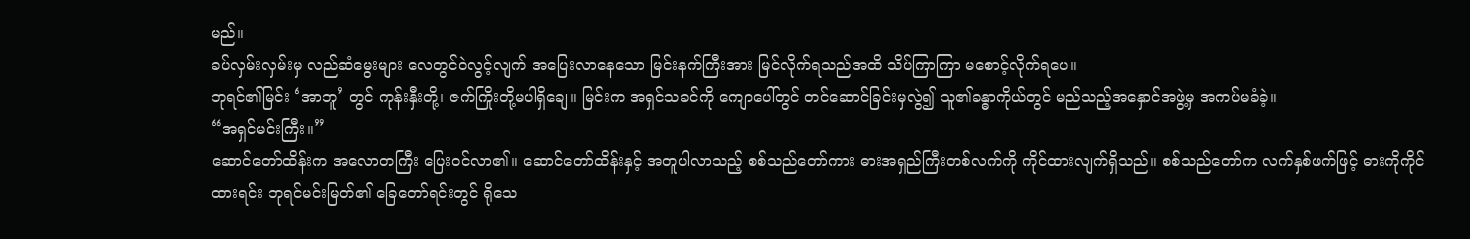မည်။
ခပ်လှမ်းလှမ်းမှ လည်ဆံမွေးများ လေတွင်ဝဲလွင့်လျက် အပြေးလာနေသော မြင်းနက်ကြီးအား မြင်လိုက်ရသည်အထိ သိပ်ကြာကြာ မစောင့်လိုက်ရပေ။
ဘုရင်၏မြင်း ‘အာဘူ’ တွင် ကုန်းနှီးတို့၊ ဇက်ကြိုးတို့မပါရှိချေ။ မြင်းက အရှင်သခင်ကို ကျောပေါ်တွင် တင်ဆောင်ခြင်းမှလွဲ၍ သူ၏ခန္ဓာကိုယ်တွင် မည်သည့်အနှောင်အဖွဲ့မှ အကပ်မခံခဲ့။
“အရှင်မင်းကြီး။”
ဆောင်တော်ထိန်းက အလောတကြီး ပြေးဝင်လာ၏။ ဆောင်တော်ထိန်းနှင့် အတူပါလာသည့် စစ်သည်တော်ကား ဓားအရှည်ကြီးတစ်လက်ကို ကိုင်ထားလျက်ရှိသည်။ စစ်သည်တော်က လက်နှစ်ဖက်ဖြင့် ဓားကိုကိုင်ထားရင်း ဘုရင်မင်းမြတ်၏ ခြေတော်ရင်းတွင် ရိုသေ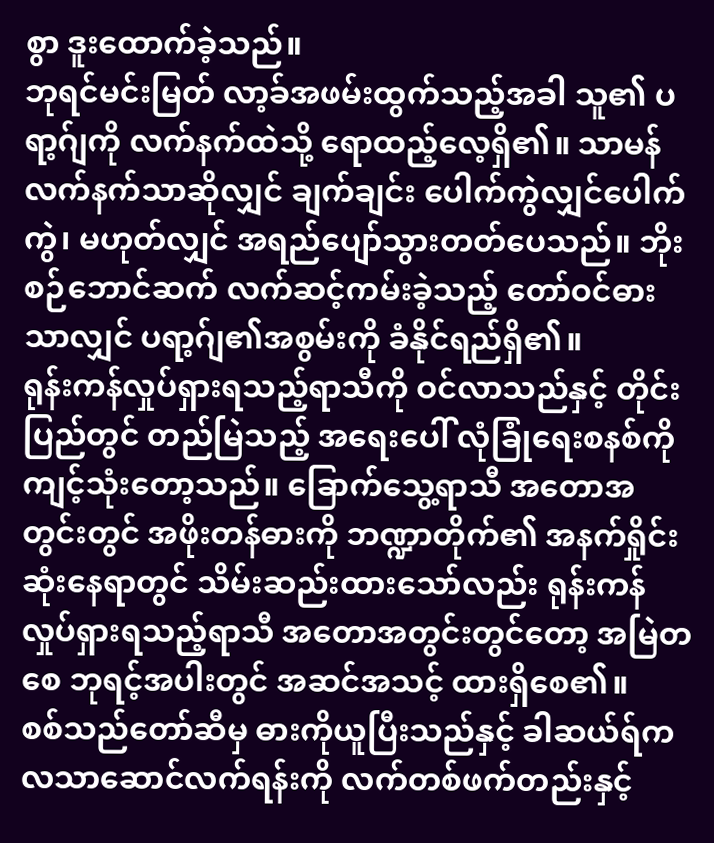စွာ ဒူးထောက်ခဲ့သည်။
ဘုရင်မင်းမြတ် လာ့ခ်အဖမ်းထွက်သည့်အခါ သူ၏ ပရာ့ဂ်ျကို လက်နက်ထဲသို့ ရောထည့်လေ့ရှိ၏။ သာမန်လက်နက်သာဆိုလျှင် ချက်ချင်း ပေါက်ကွဲလျှင်ပေါက်ကွဲ၊ မဟုတ်လျှင် အရည်ပျော်သွားတတ်ပေသည်။ ဘိုးစဉ်ဘောင်ဆက် လက်ဆင့်ကမ်းခဲ့သည့် တော်ဝင်ဓားသာလျှင် ပရာ့ဂ်ျ၏အစွမ်းကို ခံနိုင်ရည်ရှိ၏။
ရုန်းကန်လှုပ်ရှားရသည့်ရာသီကို ဝင်လာသည်နှင့် တိုင်းပြည်တွင် တည်မြဲသည့် အရေးပေါ် လုံခြုံရေးစနစ်ကို ကျင့်သုံးတော့သည်။ ခြောက်သွေ့ရာသီ အတောအတွင်းတွင် အဖိုးတန်ဓားကို ဘဏ္ဍာတိုက်၏ အနက်ရှိုင်းဆုံးနေရာတွင် သိမ်းဆည်းထားသော်လည်း ရုန်းကန်လှုပ်ရှားရသည့်ရာသီ အတောအတွင်းတွင်တော့ အမြဲတစေ ဘုရင့်အပါးတွင် အဆင်အသင့် ထားရှိစေ၏။
စစ်သည်တော်ဆီမှ ဓားကိုယူပြီးသည်နှင့် ခါဆယ်ရ်က လသာဆောင်လက်ရန်းကို လက်တစ်ဖက်တည်းနှင့်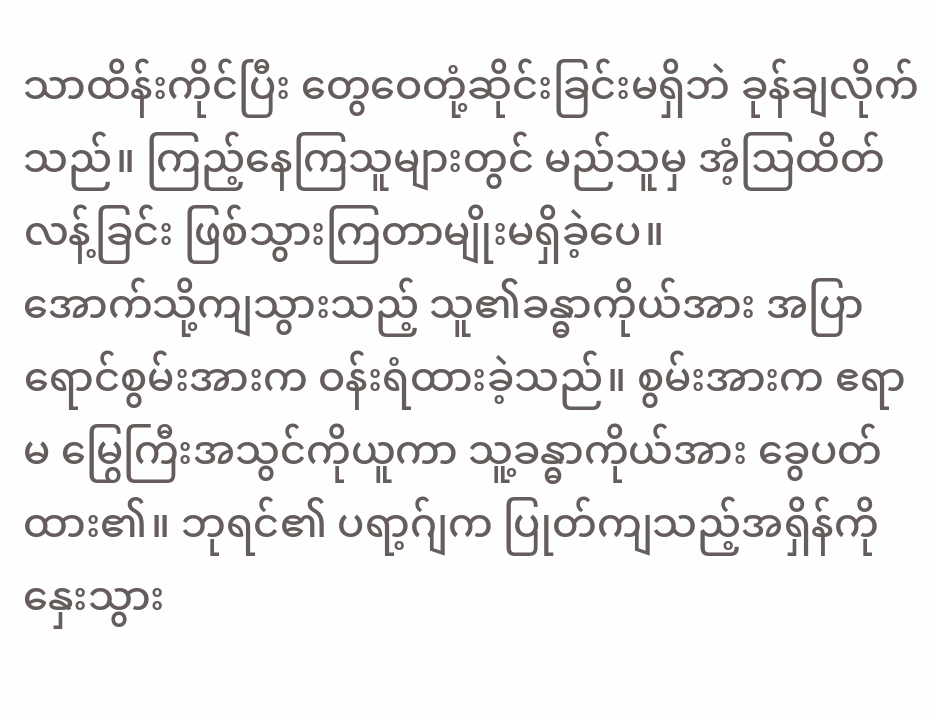သာထိန်းကိုင်ပြီး တွေဝေတုံ့ဆိုင်းခြင်းမရှိဘဲ ခုန်ချလိုက်သည်။ ကြည့်နေကြသူများတွင် မည်သူမှ အံ့ဩထိတ်လန့်ခြင်း ဖြစ်သွားကြတာမျိုးမရှိခဲ့ပေ။
အောက်သို့ကျသွားသည့် သူ၏ခန္ဓာကိုယ်အား အပြာရောင်စွမ်းအားက ဝန်းရံထားခဲ့သည်။ စွမ်းအားက ဧရာမ မြွေကြီးအသွင်ကိုယူကာ သူ့ခန္ဓာကိုယ်အား ခွေပတ်ထား၏။ ဘုရင်၏ ပရာ့ဂ်ျက ပြုတ်ကျသည့်အရှိန်ကို နှေးသွား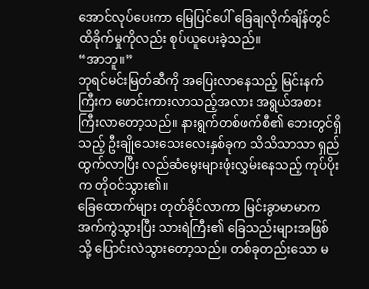အောင်လုပ်ပေးကာ မြေပြင်ပေါ် ခြေချလိုက်ချိန်တွင် ထိခိုက်မှုကိုလည်း စုပ်ယူပေးခဲ့သည်။
“အာဘူ။”
ဘုရင်မင်းမြတ်ဆီကို အပြေးလာနေသည့် မြင်းနက်ကြီးက ဖောင်းကားလာသည့်အလား အရွယ်အစား ကြီးလာတော့သည်။ နားရွက်တစ်ဖက်စီ၏ ဘေးတွင်ရှိသည့် ဦးချိုသေးသေးလေးနှစ်ခုက သိသိသာသာ ရှည်ထွက်လာပြီး လည်ဆံမွေးများဖုံးလွှမ်းနေသည့် ကုပ်ပိုးက တိုဝင်သွား၏။
ခြေထောက်များ တုတ်ခိုင်လာကာ မြင်းခွာမာမာက အက်ကွဲသွားပြီး သားရဲကြီး၏ ခြေသည်းများအဖြစ်သို့ ပြောင်းလဲသွားတော့သည်။ တစ်ခုတည်းသော မ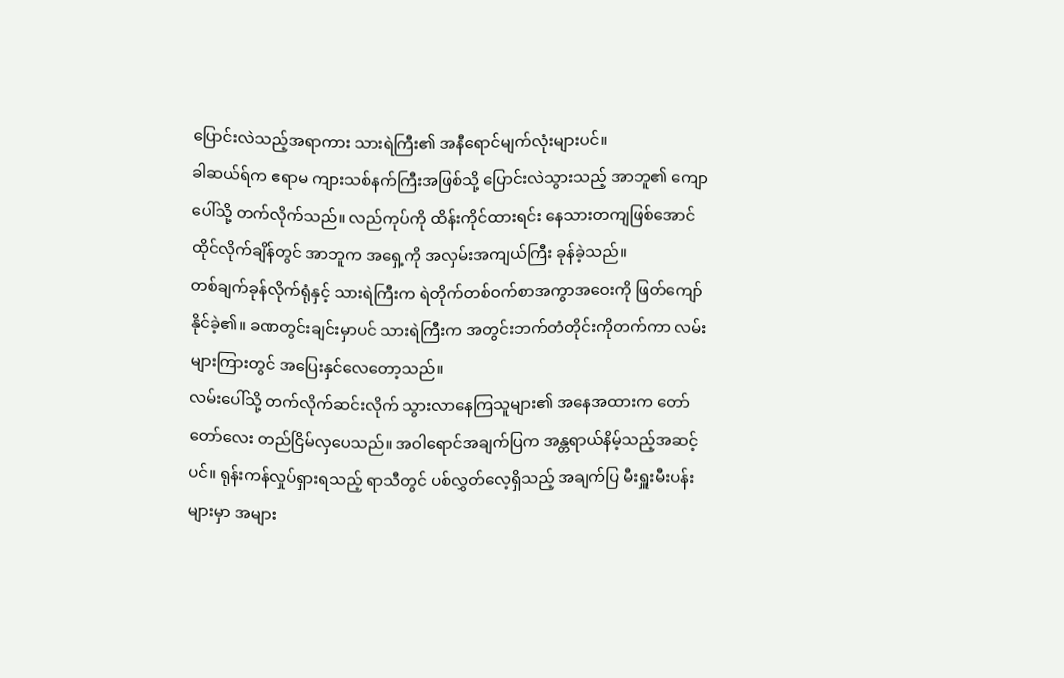ပြောင်းလဲသည့်အရာကား သားရဲကြီး၏ အနီရောင်မျက်လုံးများပင်။
ခါဆယ်ရ်က ဧရာမ ကျားသစ်နက်ကြီးအဖြစ်သို့ ပြောင်းလဲသွားသည့် အာဘူ၏ ကျောပေါ်သို့ တက်လိုက်သည်။ လည်ကုပ်ကို ထိန်းကိုင်ထားရင်း နေသားတကျဖြစ်အောင် ထိုင်လိုက်ချိန်တွင် အာဘူက အရှေ့ကို အလှမ်းအကျယ်ကြီး ခုန်ခဲ့သည်။
တစ်ချက်ခုန်လိုက်ရုံနှင့် သားရဲကြီးက ရဲတိုက်တစ်ဝက်စာအကွာအဝေးကို ဖြတ်ကျော်နိုင်ခဲ့၏။ ခဏတွင်းချင်းမှာပင် သားရဲကြီးက အတွင်းဘက်တံတိုင်းကိုတက်ကာ လမ်းများကြားတွင် အပြေးနှင်လေတော့သည်။
လမ်းပေါ်သို့ တက်လိုက်ဆင်းလိုက် သွားလာနေကြသူများ၏ အနေအထားက တော်တော်လေး တည်ငြိမ်လှပေသည်။ အဝါရောင်အချက်ပြက အန္တရာယ်နိမ့်သည့်အဆင့်ပင်။ ရုန်းကန်လှုပ်ရှားရသည့် ရာသီတွင် ပစ်လွှတ်လေ့ရှိသည့် အချက်ပြ မီးရှူးမီးပန်းများမှာ အများ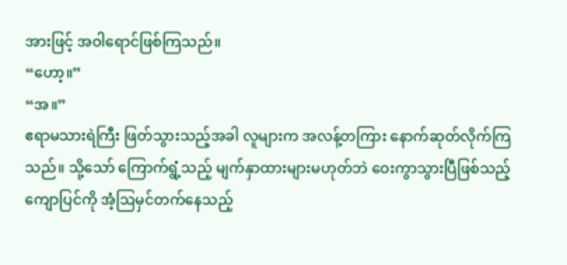အားဖြင့် အဝါရောင်ဖြစ်ကြသည်။
“ဟော့။”
“အ။”
ဧရာမသားရဲကြီး ဖြတ်သွားသည့်အခါ လူများက အလန့်တကြား နောက်ဆုတ်လိုက်ကြသည်။ သို့သော် ကြောက်ရွံ့သည့် မျက်နှာထားများမဟုတ်ဘဲ ဝေးကွာသွားပြီဖြစ်သည့် ကျောပြင်ကို အံ့ဩမှင်တက်နေသည့်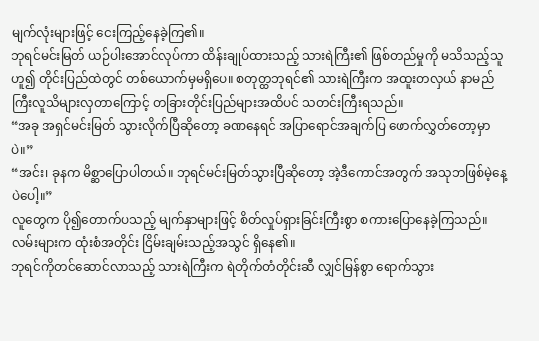မျက်လုံးများဖြင့် ငေးကြည့်နေခဲ့ကြ၏။
ဘုရင်မင်းမြတ် ယဉ်ပါးအောင်လုပ်ကာ ထိန်းချုပ်ထားသည့် သားရဲကြီး၏ ဖြစ်တည်မှုကို မသိသည့်သူဟူ၍ တိုင်းပြည်ထဲတွင် တစ်ယောက်မှမရှိပေ။ စတုတ္ထဘုရင်၏ သားရဲကြီးက အထူးတလှယ် နာမည်ကြီးလူသိများလှတာကြောင့် တခြားတိုင်းပြည်များအထိပင် သတင်းကြီးရသည်။
“အခု အရှင်မင်းမြတ် သွားလိုက်ပြီဆိုတော့ ခဏနေရင် အပြာရောင်အချက်ပြ ဖောက်လွှတ်တော့မှာပဲ။”
“အင်း၊ ခုနက မိစ္ဆာပြောပါတယ်။ ဘုရင်မင်းမြတ်သွားပြီဆိုတော့ အဲ့ဒီကောင်အတွက် အသုဘဖြစ်မဲ့နေ့ပဲပေါ့။”
လူတွေက ပို၍တောက်ပသည့် မျက်နှာများဖြင့် စိတ်လှုပ်ရှားခြင်းကြီးစွာ စကားပြောနေခဲ့ကြသည်။ လမ်းများက ထုံးစံအတိုင်း ငြိမ်းချမ်းသည့်အသွင် ရှိနေ၏။
ဘုရင်ကိုတင်ဆောင်လာသည့် သားရဲကြီးက ရဲတိုက်တံတိုင်းဆီ လျှင်မြန်စွာ ရောက်သွား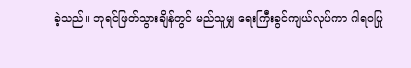ခဲ့သည်။ ဘုရင်ဖြတ်သွားချိန်တွင် မည်သူမျှ ရေးကြီးခွင်ကျယ်လုပ်ကာ ဂါရဝပြု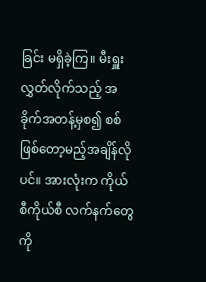ခြင်း မရှိခဲ့ကြ။ မီးရှူးလွှတ်လိုက်သည့် အခိုက်အတန့်မှစ၍ စစ်ဖြစ်တော့မည့်အချိန်လိုပင်။ အားလုံးက ကိုယ်စီကိုယ်စီ လက်နက်တွေကို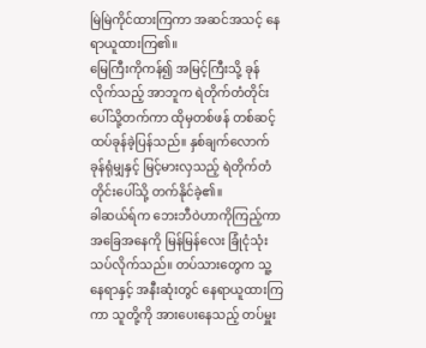မြဲမြဲကိုင်ထားကြကာ အဆင်အသင့် နေရာယူထားကြ၏။
မြေကြီးကိုကန်၍ အမြင့်ကြီးသို့ ခုန်လိုက်သည့် အာဘူက ရဲတိုက်တံတိုင်းပေါ်သို့တက်ကာ ထိုမှတစ်ဖန် တစ်ဆင့်ထပ်ခုန်ခဲ့ပြန်သည်။ နှစ်ချက်လောက်ခုန်ရုံမျှနှင့် မြင့်မားလှသည့် ရဲတိုက်တံတိုင်းပေါ်သို့ တက်နိုင်ခဲ့၏။
ခါဆယ်ရ်က ဘေးဘီဝဲဟာကိုကြည့်ကာ အခြေအနေကို မြန်မြန်လေး ခြုံငုံသုံးသပ်လိုက်သည်။ တပ်သားတွေက သူ့နေရာနှင့် အနီးဆုံးတွင် နေရာယူထားကြကာ သူတို့ကို အားပေးနေသည့် တပ်မှူး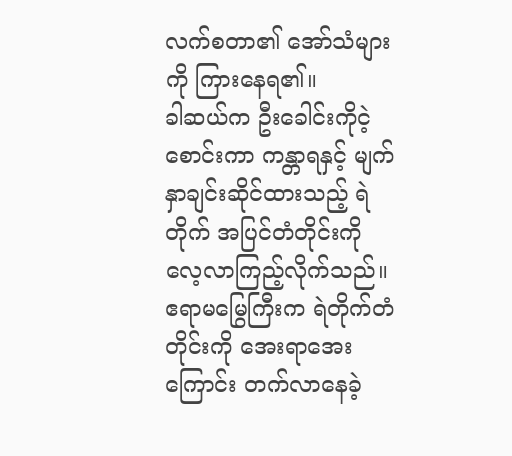လက်စတာ၏ အော်သံများကို ကြားနေရ၏။
ခါဆယ်က ဦးခေါင်းကိုငဲ့စောင်းကာ ကန္တာရနှင့် မျက်နှာချင်းဆိုင်ထားသည့် ရဲတိုက် အပြင်တံတိုင်းကို လေ့လာကြည့်လိုက်သည်။ ဧရာမမြွေကြီးက ရဲတိုက်တံတိုင်းကို အေးရာအေးကြောင်း တက်လာနေခဲ့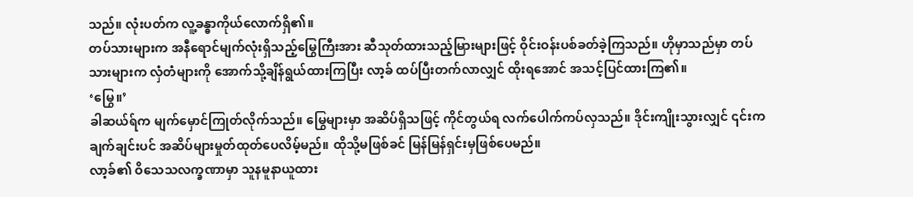သည်။ လုံးပတ်က လူ့ခန္ဓာကိုယ်လောက်ရှိ၏။
တပ်သားများက အနီရောင်မျက်လုံးရှိသည့်မြွေကြီးအား ဆီသုတ်ထားသည့်မြားများဖြင့် ဝိုင်းဝန်းပစ်ခတ်ခဲ့ကြသည်။ ဟိုမှာသည်မှာ တပ်သားများက လှံတံများကို အောက်သို့ချိန်ရွယ်ထားကြပြီး လာ့ခ် ထပ်ပြီးတက်လာလျှင် ထိုးရအောင် အသင့်ပြင်ထားကြ၏။
‘မြွေ။’
ခါဆယ်ရ်က မျက်မှောင်ကြုတ်လိုက်သည်။ မြွေများမှာ အဆိပ်ရှိသဖြင့် ကိုင်တွယ်ရ လက်ပေါက်ကပ်လှသည်။ ဒိုင်းကျိုးသွားလျှင် ၎င်းက ချက်ချင်းပင် အဆိပ်များမှုတ်ထုတ်ပေလိမ့်မည်။ ထိုသို့မဖြစ်ခင် မြန်မြန်ရှင်းမှဖြစ်ပေမည်။
လာ့ခ်၏ ဝိသေသလက္ခဏာမှာ သူနမူနာယူထား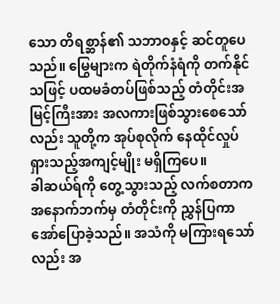သော တိရစ္ဆာန်၏ သဘာဝနှင့် ဆင်တူပေသည်။ မြွေများက ရဲတိုက်နံရံကို တက်နိုင်သဖြင့် ပထမခံတပ်ဖြစ်သည့် တံတိုင်းအမြင့်ကြီးအား အလကားဖြစ်သွားစေသော်လည်း သူတို့က အုပ်စုလိုက် နေထိုင်လှုပ်ရှားသည့်အကျင့်မျိုး မရှိကြပေ။
ခါဆယ်ရ်ကို တွေ့သွားသည့် လက်စတာက အနောက်ဘက်မှ တံတိုင်းကို ညွှန်ပြကာ အော်ပြောခဲ့သည်။ အသံကို မကြားရသော်လည်း အ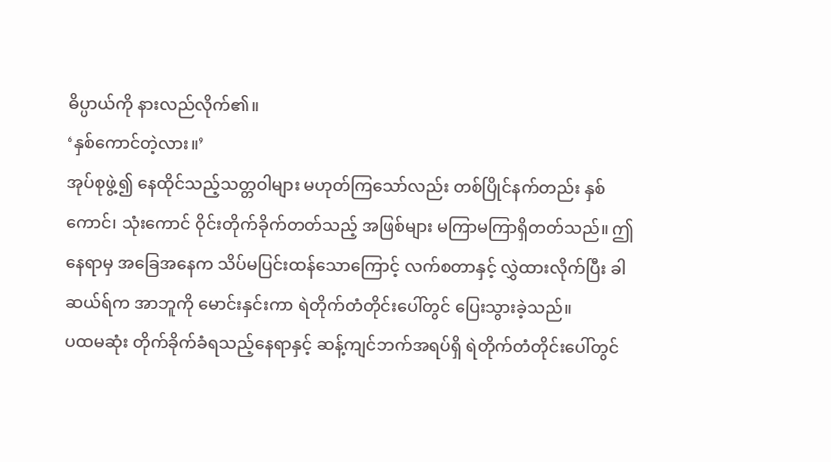ဓိပ္ပာယ်ကို နားလည်လိုက်၏။
‘နှစ်ကောင်တဲ့လား။’
အုပ်စုဖွဲ့၍ နေထိုင်သည့်သတ္တဝါများ မဟုတ်ကြသော်လည်း တစ်ပြိုင်နက်တည်း နှစ်ကောင်၊ သုံးကောင် ဝိုင်းတိုက်ခိုက်တတ်သည့် အဖြစ်များ မကြာမကြာရှိတတ်သည်။ ဤနေရာမှ အခြေအနေက သိပ်မပြင်းထန်သောကြောင့် လက်စတာနှင့် လွှဲထားလိုက်ပြီး ခါဆယ်ရ်က အာဘူကို မောင်းနှင်းကာ ရဲတိုက်တံတိုင်းပေါ်တွင် ပြေးသွားခဲ့သည်။
ပထမဆုံး တိုက်ခိုက်ခံရသည့်နေရာနှင့် ဆန့်ကျင်ဘက်အရပ်ရှိ ရဲတိုက်တံတိုင်းပေါ်တွင်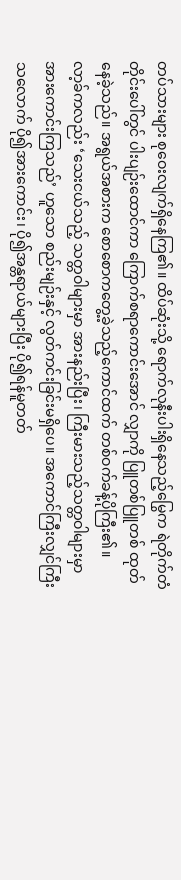တပ်သားများ စုဝေးလျက်ရှိနေကြ၏။ ထိပ်ဆုံးသို့ ရောက်လုနီးပါးရှိနေသည့်မြွေက ရဲတိုက်တံတိုင်းပေါ်တွင် ပါးပျဉ်းထောင်ကာ ကြောက်စရာကောင်းအောင် လျှာကို ပြူတစ်ပြူတစ် ထုတ်နေခဲ့သည်။ အရွယ်အစားက စောစောကတွေ့ခဲ့သည့်ကောင်ထက် တစ်ဝက်ခန့်ပိုကြီး၏။
လာ့ခ်ကလည်း ‘သေးငယ်သည့် သတ္တဝါများမှာ အားနည်းပြီး၊ ကြီးမားသည့်သတ္တဝါများမှာ အားကောင်းကြသည်’ ဟူသော စည်းမျဉ်းနှင့် လွတ်ကင်းခြင်းမရှိပေ။ အကောင်ကြီးလျှင်ကြီးသလောက် ပို၍အားကောင်း၊ ပို၍အန္တရာယ်များပြီး ပို၍ရန်မူတတ်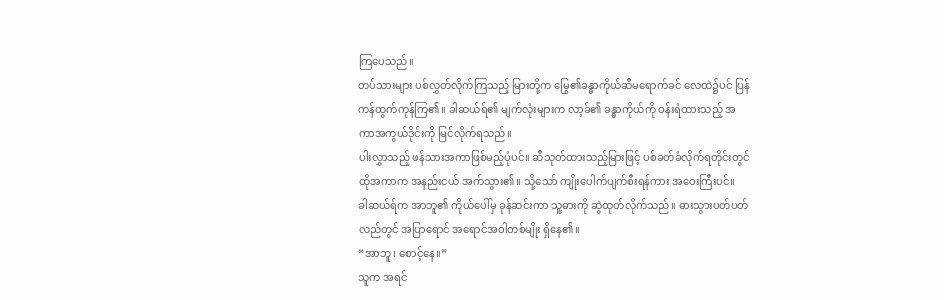ကြပေသည်။
တပ်သားများ ပစ်လွှတ်လိုက်ကြသည့် မြားတို့က မြွေ၏ခန္ဓာကိုယ်ဆီမရောက်ခင် လေထဲ၌ပင် ပြန်ကန်ထွက်ကုန်ကြ၏။ ခါဆယ်ရ်၏ မျက်လုံးများက လာ့ခ်၏ ခန္ဓာကိုယ်ကို ဝန်းရံထားသည့် အကာအကွယ်ဒိုင်းကို မြင်လိုက်ရသည်။
ပါးလွှာသည့် ဖန်သားအကာဖြစ်မည့်ပုံပင်။ ဆီသုတ်ထားသည့်မြားဖြင့် ပစ်ခတ်ခံလိုက်ရတိုင်းတွင် ထိုအကာက အနည်းငယ် အက်သွား၏။ သို့သော် ကျိုးပေါက်ပျက်စီးရန်ကား အဝေးကြီးပင်။
ခါဆယ်ရ်က အာဘူ၏ ကိုယ်ပေါ်မှ ခုန်ဆင်းကာ သူ့ဓားကို ဆွဲထုတ်လိုက်သည်။ ဓားသွားပတ်ပတ်လည်တွင် အပြာရောင် အရောင်အဝါတစ်မျိုး ရှိနေ၏။
“အာဘူ၊ စောင့်နေ။”
သူက အရင်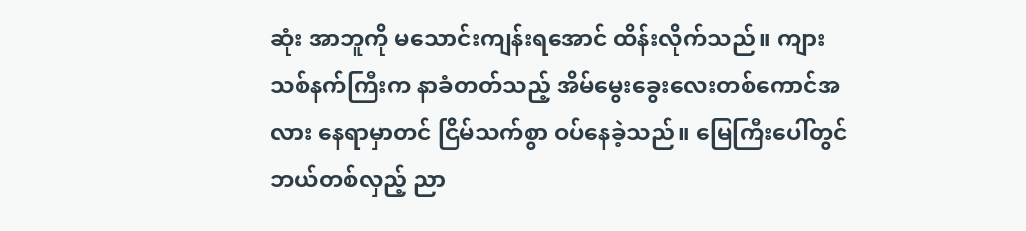ဆုံး အာဘူကို မသောင်းကျန်းရအောင် ထိန်းလိုက်သည်။ ကျားသစ်နက်ကြီးက နာခံတတ်သည့် အိမ်မွေးခွေးလေးတစ်ကောင်အလား နေရာမှာတင် ငြိမ်သက်စွာ ဝပ်နေခဲ့သည်။ မြေကြီးပေါ်တွင် ဘယ်တစ်လှည့် ညာ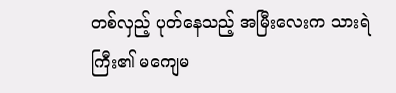တစ်လှည့် ပုတ်နေသည့် အမြီးလေးက သားရဲကြီး၏ မကျေမ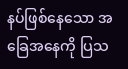နပ်ဖြစ်နေသော အခြေအနေကို ပြသ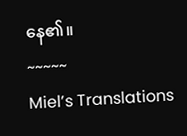နေ၏။
~~~~~
Miel’s Translations